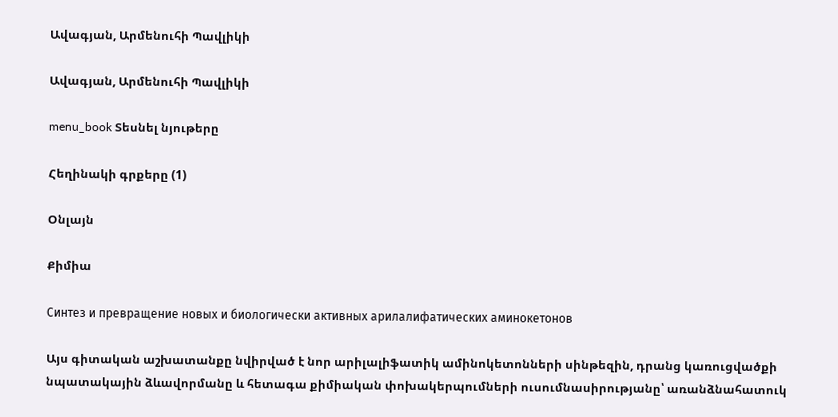Ավագյան, Արմենուհի Պավլիկի

Ավագյան, Արմենուհի Պավլիկի

menu_book Տեսնել նյութերը

Հեղինակի գրքերը (1)

Օնլայն

Քիմիա

Синтез и превращение новых и биологически активных арилалифатических аминокетонов

Այս գիտական աշխատանքը նվիրված է նոր արիլալիֆատիկ ամինոկետոնների սինթեզին, դրանց կառուցվածքի նպատակային ձևավորմանը և հետագա քիմիական փոխակերպումների ուսումնասիրությանը՝ առանձնահատուկ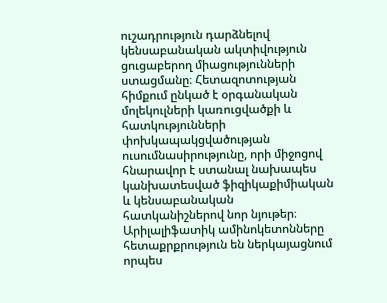ուշադրություն դարձնելով կենսաբանական ակտիվություն ցուցաբերող միացությունների ստացմանը։ Հետազոտության հիմքում ընկած է օրգանական մոլեկուլների կառուցվածքի և հատկությունների փոխկապակցվածության ուսումնասիրությունը, որի միջոցով հնարավոր է ստանալ նախապես կանխատեսված ֆիզիկաքիմիական և կենսաբանական հատկանիշներով նոր նյութեր։ Արիլալիֆատիկ ամինոկետոնները հետաքրքրություն են ներկայացնում որպես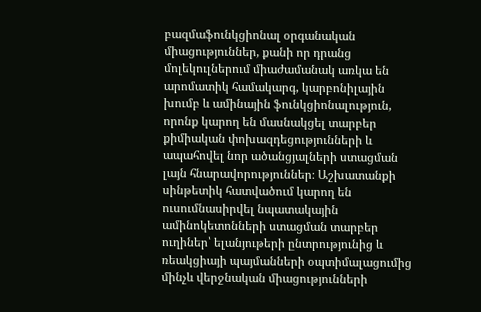բազմաֆունկցիոնալ օրգանական միացություններ, քանի որ դրանց մոլեկուլներում միաժամանակ առկա են արոմատիկ համակարգ, կարբոնիլային խումբ և ամինային ֆունկցիոնալություն, որոնք կարող են մասնակցել տարբեր քիմիական փոխազդեցությունների և ապահովել նոր ածանցյալների ստացման լայն հնարավորություններ։ Աշխատանքի սինթետիկ հատվածում կարող են ուսումնասիրվել նպատակային ամինոկետոնների ստացման տարբեր ուղիներ՝ ելանյութերի ընտրությունից և ռեակցիայի պայմանների օպտիմալացումից մինչև վերջնական միացությունների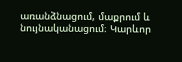առանձնացում, մաքրում և նույնականացում։ Կարևոր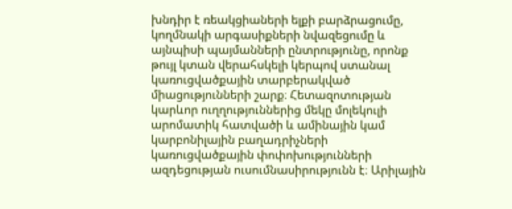խնդիր է ռեակցիաների ելքի բարձրացումը, կողմնակի արգասիքների նվազեցումը և այնպիսի պայմանների ընտրությունը, որոնք թույլ կտան վերահսկելի կերպով ստանալ կառուցվածքային տարբերակված միացությունների շարք։ Հետազոտության կարևոր ուղղություններից մեկը մոլեկուլի արոմատիկ հատվածի և ամինային կամ կարբոնիլային բաղադրիչների կառուցվածքային փոփոխությունների ազդեցության ուսումնասիրությունն է։ Արիլային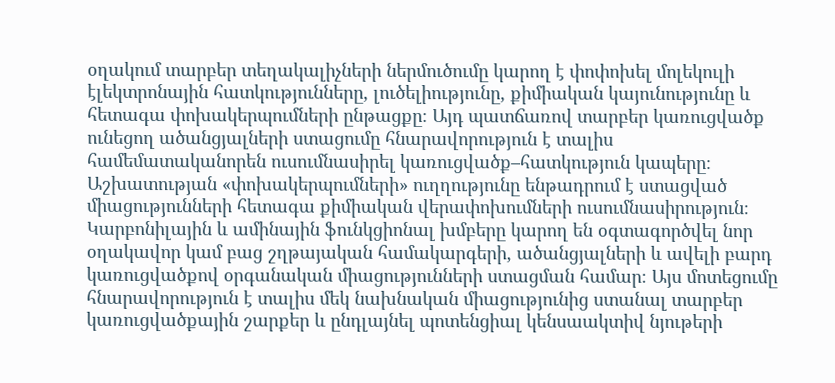օղակում տարբեր տեղակալիչների ներմուծումը կարող է փոփոխել մոլեկուլի էլեկտրոնային հատկությունները, լուծելիությունը, քիմիական կայունությունը և հետագա փոխակերպումների ընթացքը։ Այդ պատճառով տարբեր կառուցվածք ունեցող ածանցյալների ստացումը հնարավորություն է տալիս համեմատականորեն ուսումնասիրել կառուցվածք–հատկություն կապերը։ Աշխատության «փոխակերպումների» ուղղությունը ենթադրում է ստացված միացությունների հետագա քիմիական վերափոխումների ուսումնասիրություն։ Կարբոնիլային և ամինային ֆունկցիոնալ խմբերը կարող են օգտագործվել նոր օղակավոր կամ բաց շղթայական համակարգերի, ածանցյալների և ավելի բարդ կառուցվածքով օրգանական միացությունների ստացման համար։ Այս մոտեցումը հնարավորություն է տալիս մեկ նախնական միացությունից ստանալ տարբեր կառուցվածքային շարքեր և ընդլայնել պոտենցիալ կենսաակտիվ նյութերի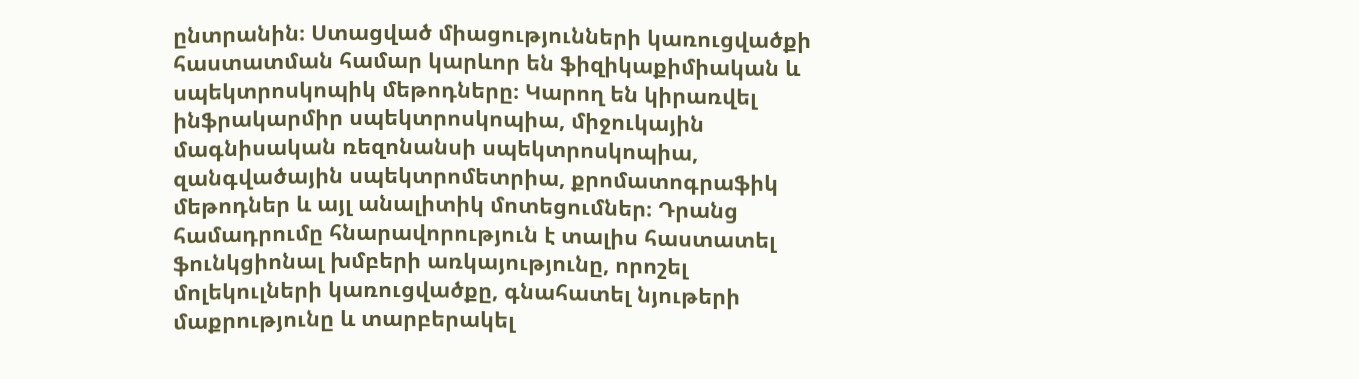ընտրանին։ Ստացված միացությունների կառուցվածքի հաստատման համար կարևոր են ֆիզիկաքիմիական և սպեկտրոսկոպիկ մեթոդները։ Կարող են կիրառվել ինֆրակարմիր սպեկտրոսկոպիա, միջուկային մագնիսական ռեզոնանսի սպեկտրոսկոպիա, զանգվածային սպեկտրոմետրիա, քրոմատոգրաֆիկ մեթոդներ և այլ անալիտիկ մոտեցումներ։ Դրանց համադրումը հնարավորություն է տալիս հաստատել ֆունկցիոնալ խմբերի առկայությունը, որոշել մոլեկուլների կառուցվածքը, գնահատել նյութերի մաքրությունը և տարբերակել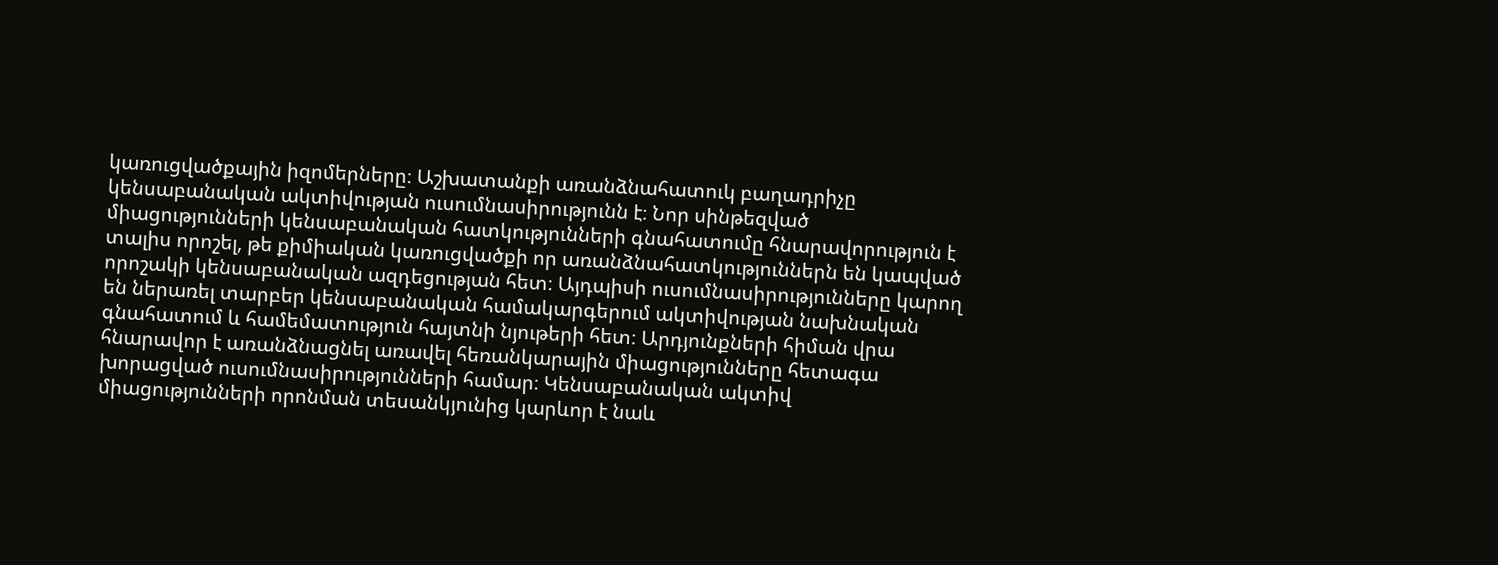կառուցվածքային իզոմերները։ Աշխատանքի առանձնահատուկ բաղադրիչը կենսաբանական ակտիվության ուսումնասիրությունն է։ Նոր սինթեզված միացությունների կենսաբանական հատկությունների գնահատումը հնարավորություն է տալիս որոշել, թե քիմիական կառուցվածքի որ առանձնահատկություններն են կապված որոշակի կենսաբանական ազդեցության հետ։ Այդպիսի ուսումնասիրությունները կարող են ներառել տարբեր կենսաբանական համակարգերում ակտիվության նախնական գնահատում և համեմատություն հայտնի նյութերի հետ։ Արդյունքների հիման վրա հնարավոր է առանձնացնել առավել հեռանկարային միացությունները հետագա խորացված ուսումնասիրությունների համար։ Կենսաբանական ակտիվ միացությունների որոնման տեսանկյունից կարևոր է նաև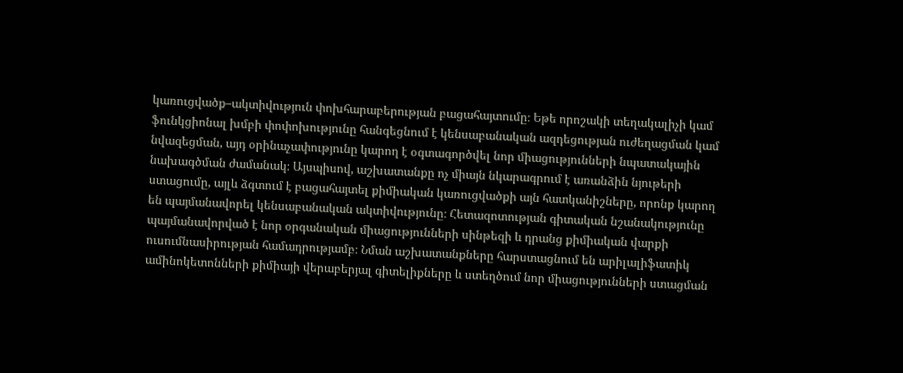կառուցվածք–ակտիվություն փոխհարաբերության բացահայտումը։ Եթե որոշակի տեղակալիչի կամ ֆունկցիոնալ խմբի փոփոխությունը հանգեցնում է կենսաբանական ազդեցության ուժեղացման կամ նվազեցման, այդ օրինաչափությունը կարող է օգտագործվել նոր միացությունների նպատակային նախագծման ժամանակ։ Այսպիսով, աշխատանքը ոչ միայն նկարագրում է առանձին նյութերի ստացումը, այլև ձգտում է բացահայտել քիմիական կառուցվածքի այն հատկանիշները, որոնք կարող են պայմանավորել կենսաբանական ակտիվությունը։ Հետազոտության գիտական նշանակությունը պայմանավորված է նոր օրգանական միացությունների սինթեզի և դրանց քիմիական վարքի ուսումնասիրության համադրությամբ։ Նման աշխատանքները հարստացնում են արիլալիֆատիկ ամինոկետոնների քիմիայի վերաբերյալ գիտելիքները և ստեղծում նոր միացությունների ստացման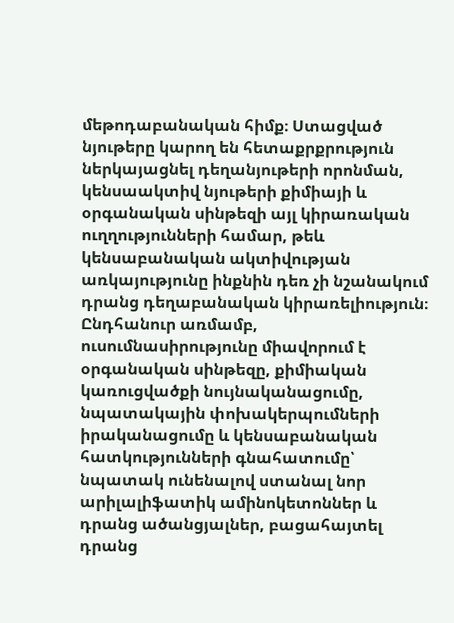մեթոդաբանական հիմք։ Ստացված նյութերը կարող են հետաքրքրություն ներկայացնել դեղանյութերի որոնման, կենսաակտիվ նյութերի քիմիայի և օրգանական սինթեզի այլ կիրառական ուղղությունների համար, թեև կենսաբանական ակտիվության առկայությունը ինքնին դեռ չի նշանակում դրանց դեղաբանական կիրառելիություն։ Ընդհանուր առմամբ, ուսումնասիրությունը միավորում է օրգանական սինթեզը, քիմիական կառուցվածքի նույնականացումը, նպատակային փոխակերպումների իրականացումը և կենսաբանական հատկությունների գնահատումը՝ նպատակ ունենալով ստանալ նոր արիլալիֆատիկ ամինոկետոններ և դրանց ածանցյալներ, բացահայտել դրանց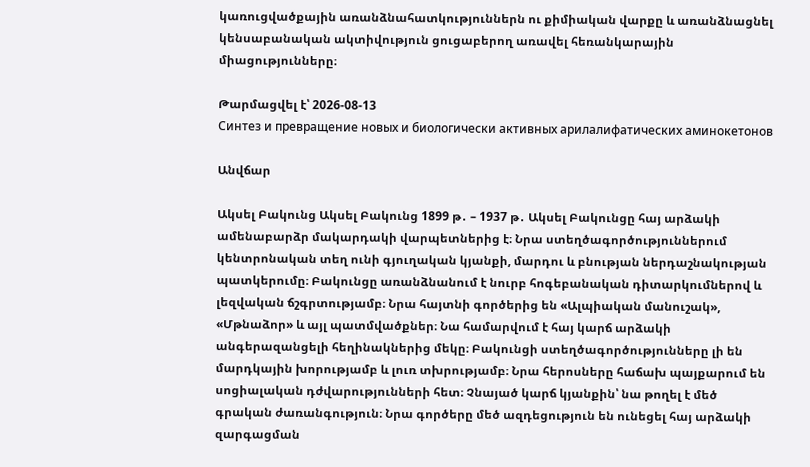կառուցվածքային առանձնահատկություններն ու քիմիական վարքը և առանձնացնել կենսաբանական ակտիվություն ցուցաբերող առավել հեռանկարային միացությունները։

Թարմացվել է՝ 2026-08-13
Синтез и превращение новых и биологически активных арилалифатических аминокетонов

Անվճար

Ակսել Բակունց Ակսել Բակունց 1899 թ․ – 1937 թ․ Ակսել Բակունցը հայ արձակի ամենաբարձր մակարդակի վարպետներից է։ Նրա ստեղծագործություններում կենտրոնական տեղ ունի գյուղական կյանքի, մարդու և բնության ներդաշնակության պատկերումը։ Բակունցը առանձնանում է նուրբ հոգեբանական դիտարկումներով և լեզվական ճշգրտությամբ։ Նրա հայտնի գործերից են «Ալպիական մանուշակ», «Մթնաձոր» և այլ պատմվածքներ։ Նա համարվում է հայ կարճ արձակի անգերազանցելի հեղինակներից մեկը։ Բակունցի ստեղծագործությունները լի են մարդկային խորությամբ և լուռ տխրությամբ։ Նրա հերոսները հաճախ պայքարում են սոցիալական դժվարությունների հետ։ Չնայած կարճ կյանքին՝ նա թողել է մեծ գրական ժառանգություն։ Նրա գործերը մեծ ազդեցություն են ունեցել հայ արձակի զարգացման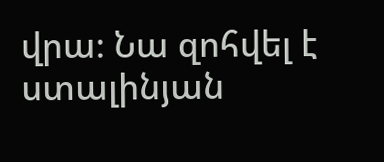վրա։ Նա զոհվել է ստալինյան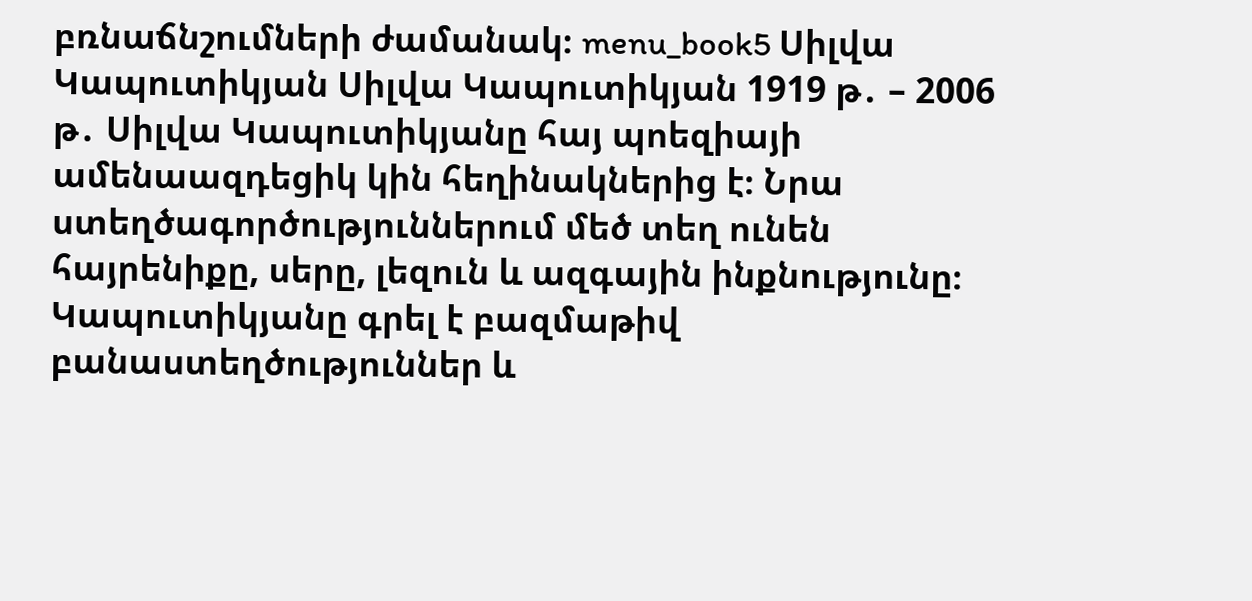բռնաճնշումների ժամանակ։ menu_book5 Սիլվա Կապուտիկյան Սիլվա Կապուտիկյան 1919 թ․ – 2006 թ․ Սիլվա Կապուտիկյանը հայ պոեզիայի ամենաազդեցիկ կին հեղինակներից է։ Նրա ստեղծագործություններում մեծ տեղ ունեն հայրենիքը, սերը, լեզուն և ազգային ինքնությունը։ Կապուտիկյանը գրել է բազմաթիվ բանաստեղծություններ և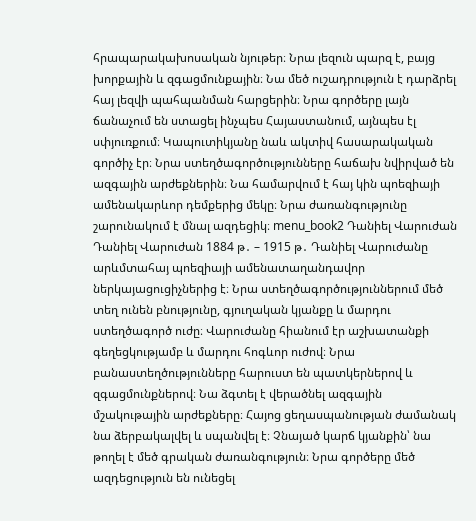հրապարակախոսական նյութեր։ Նրա լեզուն պարզ է, բայց խորքային և զգացմունքային։ Նա մեծ ուշադրություն է դարձրել հայ լեզվի պահպանման հարցերին։ Նրա գործերը լայն ճանաչում են ստացել ինչպես Հայաստանում, այնպես էլ սփյուռքում։ Կապուտիկյանը նաև ակտիվ հասարակական գործիչ էր։ Նրա ստեղծագործությունները հաճախ նվիրված են ազգային արժեքներին։ Նա համարվում է հայ կին պոեզիայի ամենակարևոր դեմքերից մեկը։ Նրա ժառանգությունը շարունակում է մնալ ազդեցիկ։ menu_book2 Դանիել Վարուժան Դանիել Վարուժան 1884 թ․ – 1915 թ․ Դանիել Վարուժանը արևմտահայ պոեզիայի ամենատաղանդավոր ներկայացուցիչներից է։ Նրա ստեղծագործություններում մեծ տեղ ունեն բնությունը, գյուղական կյանքը և մարդու ստեղծագործ ուժը։ Վարուժանը հիանում էր աշխատանքի գեղեցկությամբ և մարդու հոգևոր ուժով։ Նրա բանաստեղծությունները հարուստ են պատկերներով և զգացմունքներով։ Նա ձգտել է վերածնել ազգային մշակութային արժեքները։ Հայոց ցեղասպանության ժամանակ նա ձերբակալվել և սպանվել է։ Չնայած կարճ կյանքին՝ նա թողել է մեծ գրական ժառանգություն։ Նրա գործերը մեծ ազդեցություն են ունեցել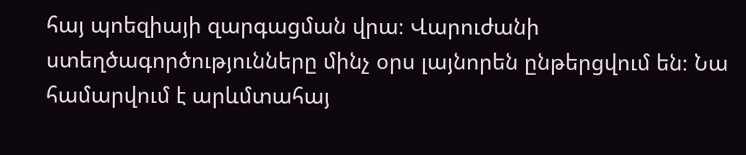հայ պոեզիայի զարգացման վրա։ Վարուժանի ստեղծագործությունները մինչ օրս լայնորեն ընթերցվում են։ Նա համարվում է արևմտահայ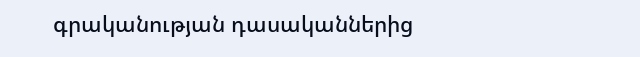գրականության դասականներից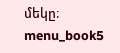մեկը։ menu_book5